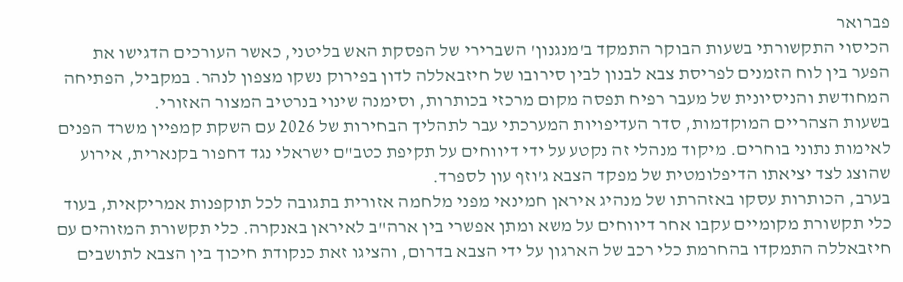פברואר
הכיסוי התקשורתי בשעות הבוקר התמקד ב'מנגנון' השברירי של הפסקת האש בליטני, כאשר העורכים הדגישו את הפער בין לוח הזמנים לפריסת צבא לבנון לבין סירובו של חיזבאללה לדון בפירוק נשקו מצפון לנהר. במקביל, הפתיחה המחודשת והניסיונית של מעבר רפיח תפסה מקום מרכזי בכותרות, וסימנה שינוי בנרטיב המצור האזורי.
בשעות הצהריים המוקדמות, סדר העדיפויות המערכתי עבר לתהליך הבחירות של 2026 עם השקת קמפיין משרד הפנים לאימות נתוני בוחרים. מיקוד מנהלי זה נקטע על ידי דיווחים על תקיפת כטב"ם ישראלי נגד דחפור בקנארית, אירוע שהוצג לצד יציאתו הדיפלומטית של מפקד הצבא ג'וזף עון לספרד.
בערב, הכותרות עסקו באזהרתו של מנהיג איראן חמינאי מפני מלחמה אזורית בתגובה לכל תוקפנות אמריקאית, בעוד כלי תקשורת מקומיים עקבו אחר דיווחים על משא ומתן אפשרי בין ארה"ב לאיראן באנקרה. כלי תקשורת המזוהים עם חיזבאללה התמקדו בהחרמת כלי רכב של הארגון על ידי הצבא בדרום, והציגו זאת כנקודת חיכוך בין הצבא לתושבים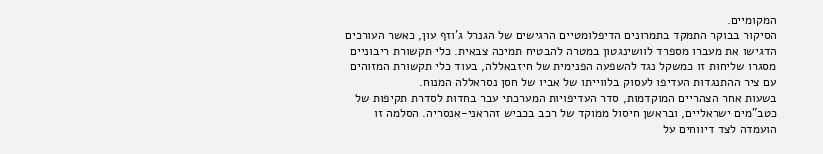המקומיים.
הסיקור בבוקר התמקד בתמרונים הדיפלומטיים הרגישים של הגנרל ג'וזף עון, כאשר העורכים הדגישו את מעברו מספרד לוושינגטון במטרה להבטיח תמיכה צבאית. כלי תקשורת ריבוניים מסגרו שליחות זו כמשקל נגד להשפעה הפנימית של חיזבאללה, בעוד כלי תקשורת המזוהים עם ציר ההתנגדות העדיפו לעסוק בלווייתו של אביו של חסן נסראללה המנוח.
בשעות אחר הצהריים המוקדמות, סדר העדיפויות המערכתי עבר בחדות לסדרת תקיפות של כטב"מים ישראליים, ובראשן חיסול ממוקד של רכב בכביש זהראני-אנסריה. הסלמה זו הועמדה לצד דיווחים על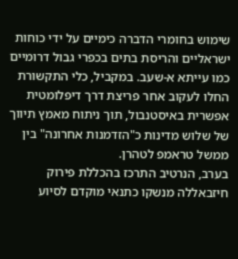שימוש בחומרי הדברה כימיים על ידי כוחות ישראליים והריסת בתים בכפרי גבול דרומיים כמו עייתא א-שעב. במקביל, כלי התקשורת החלו לעקוב אחר פריצת דרך דיפלומטית אפשרית באיסטנבול, תוך ניתוח מאמץ תיווך של שלוש מדינות כ"הזדמנות אחרונה" בין ממשל טראמפ לטהרן.
בערב, הנרטיב התרכז בהכללת פירוק חיזבאללה מנשקו כתנאי מוקדם לסיוע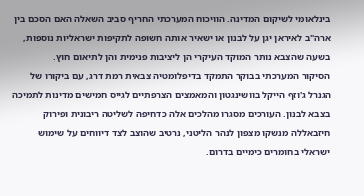בינלאומי לשיקום המדינה. הוויכוח המערכתי החריף סביב השאלה האם הסכם בין ארה"ב לאיראן יגן על לבנון או ישאיר אותה חשופה לתקיפות ישראליות נוספות, בשעה שהצבא נותר המוקד העיקרי הן ליציבות פנימית והן לתיאום חוץ.
הסיקור המערכתי בבוקר התמקד בדיפלומטיה צבאית רמת דרג, עם ביקורו של הגנרל ג'וזף הייקל בוושינגטון והמאמצים הצרפתיים לגייס חמישים מדינות לתמיכה בצבא לבנון. העורכים מסגרו מהלכים אלה כדחיפה לשליטה ריבונית ופירוק חיזבאללה מנשקו מצפון לנהר הליטני, נרטיב שהוצב לצד דיווחים על שימוש ישראלי בחומרים כימיים בדרום.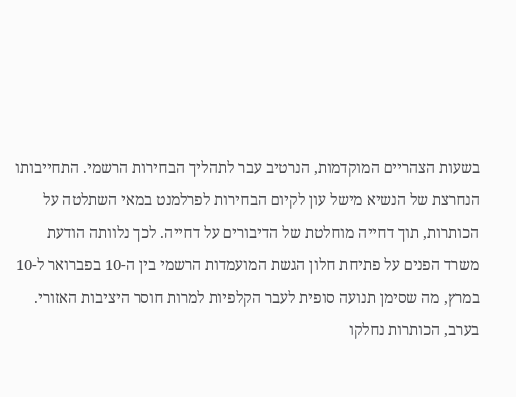בשעות הצהריים המוקדמות, הנרטיב עבר לתהליך הבחירות הרשמי. התחייבותו הנחרצת של הנשיא מישל עון לקיום הבחירות לפרלמנט במאי השתלטה על הכותרות, תוך דחייה מוחלטת של הדיבורים על דחייה. לכך נלוותה הודעת משרד הפנים על פתיחת חלון הגשת המועמדות הרשמי בין ה-10 בפברואר ל-10 במרץ, מה שסימן תנועה סופית לעבר הקלפיות למרות חוסר היציבות האזורי.
בערב, הכותרות נחלקו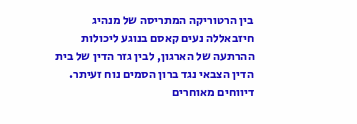בין הרטוריקה המתריסה של מנהיג חיזבאללה נעים קאסם בנוגע ליכולות ההרתעה של הארגון, לבין גזר הדין של בית הדין הצבאי נגד ברון הסמים נוח זעיתר. דיווחים מאוחרים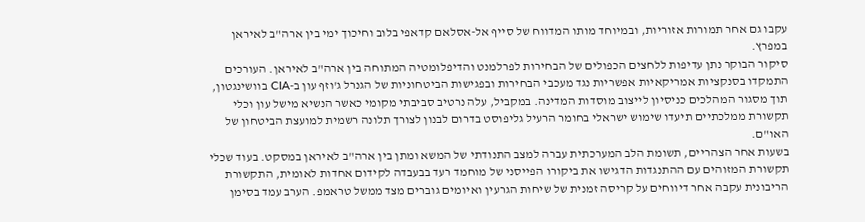עקבו גם אחר תמורות אזוריות, ובמיוחד מותו המדווח של סייף אל-אסלאם קדאפי בלוב וחיכוך ימי בין ארה"ב לאיראן במפרץ.
סיקור הבוקר נתן עדיפות ללחצים הכפולים של הבחירות לפרלמנט והדיפלומטיה המתוחה בין ארה"ב לאיראן. העורכים התמקדו בסנקציות אמריקאיות אפשריות נגד מעכבי הבחירות ובפגישות הביטחוניות של הגנרל ג'וזף עון ב-CIA בוושינגטון, תוך מסגור המהלכים כניסיון לייצוב מוסדות המדינה. במקביל, עלה נרטיב סביבתי מקומי כאשר הנשיא מישל עון וכלי תקשורת ממלכתיים תיעדו שימוש ישראלי בחומר הרעיל גליפוסט בדרום לבנון לצורך תלונה רשמית למועצת הביטחון של האו"ם.
בשעות אחר הצהריים, תשומת הלב המערכתית עברה למצב התנודתי של המשא ומתן בין ארה"ב לאיראן במסקט. בעוד שכלי תקשורת המזוהים עם ההתנגדות הדגישו את ביקורו הפייסני של מוחמד רעד בבעבדה לקידום אחדות לאומית, התקשורת הריבונית עקבה אחר דיווחים על קריסה זמנית של שיחות הגרעין ואיומים גוברים מצד ממשל טראמפ. הערב עמד בסימן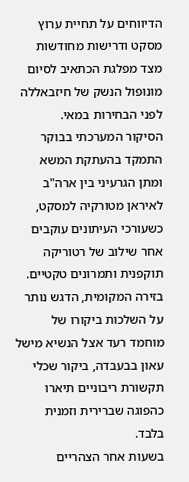הדיווחים על תחיית ערוץ מסקט ודרישות מחודשות מצד מפלגת הכתאיב לסיום מונופול הנשק של חיזבאללה לפני הבחירות במאי.
הסיקור המערכתי בבוקר התמקד בהעתקת המשא ומתן הגרעיני בין ארה"ב לאיראן מטורקיה למסקט, כשעורכי העיתונים עוקבים אחר שילוב של רטוריקה תוקפנית ותמרונים טקטיים. בזירה המקומית, הדגש נותר על השלכות ביקורו של מוחמד רעד אצל הנשיא מישל עאון בבעבדה, ביקור שכלי תקשורת ריבוניים תיארו כהפוגה שברירית וזמנית בלבד.
בשעות אחר הצהריים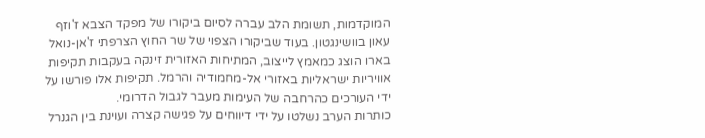המוקדמות, תשומת הלב עברה לסיום ביקורו של מפקד הצבא ז'וזף עאון בוושינגטון. בעוד שביקורו הצפוי של שר החוץ הצרפתי ז'אן-נואל בארו הוצג כמאמץ לייצוב, המתיחות האזורית זינקה בעקבות תקיפות אוויריות ישראליות באזורי אל-מחמודיה והרמל. תקיפות אלו פורשו על ידי העורכים כהרחבה של העימות מעבר לגבול הדרומי.
כותרות הערב נשלטו על ידי דיווחים על פגישה קצרה ועוינת בין הגנרל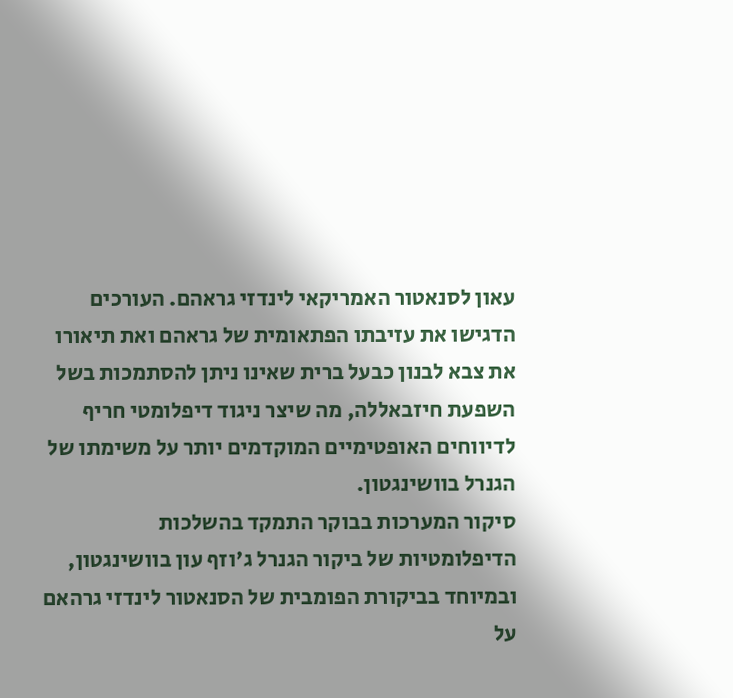עאון לסנאטור האמריקאי לינדזי גראהם. העורכים הדגישו את עזיבתו הפתאומית של גראהם ואת תיאורו את צבא לבנון כבעל ברית שאינו ניתן להסתמכות בשל השפעת חיזבאללה, מה שיצר ניגוד דיפלומטי חריף לדיווחים האופטימיים המוקדמים יותר על משימתו של הגנרל בוושינגטון.
סיקור המערכות בבוקר התמקד בהשלכות הדיפלומטיות של ביקור הגנרל ג'וזף עון בוושינגטון, ובמיוחד בביקורת הפומבית של הסנאטור לינדזי גרהאם על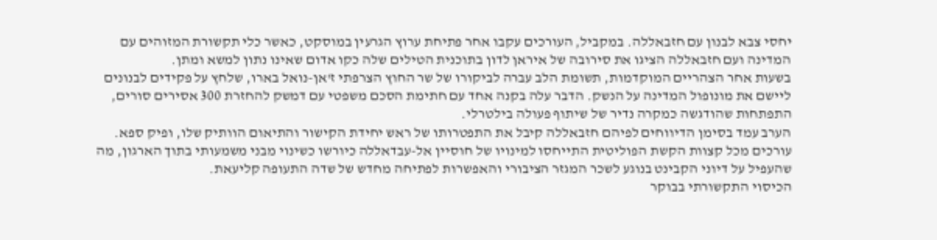יחסי צבא לבנון עם חזבאללה. במקביל, העורכים עקבו אחר פתיחת ערוץ הגרעין במוסקט, כאשר כלי תקשורת המזוהים עם המדינה ועם חזבאללה הציגו את סירובה של איראן לדון בתוכנית הטילים שלה כקו אדום שאינו נתון למשא ומתן.
בשעות אחר הצהריים המוקדמות, תשומת הלב עברה לביקורו של שר החוץ הצרפתי ז'אן-נואל בארו, שלחץ על פקידים לבנונים ליישם את מונופול המדינה על הנשק. הדבר עלה בקנה אחד עם חתימת הסכם משפטי עם דמשק להחזרת 300 אסירים סורים, התפתחות שהודגשה כמקרה נדיר של שיתוף פעולה בילטרלי.
הערב עמד בסימן הדיווחים לפיהם חזבאללה קיבל את התפטרותו של ראש יחידת הקישור והתיאום הוותיק שלו, ופיק ספא. עורכים מכל קצוות הקשת הפוליטית התייחסו למינויו של חוסיין אל-עבדאללה כיורשו כשינוי מבני משמעותי בתוך הארגון, מה שהעפיל על דיוני הקבינט בנוגע לשכר המגזר הציבורי והאפשרות לפתיחה מחדש של שדה התעופה קליעאת.
הכיסוי התקשורתי בבוקר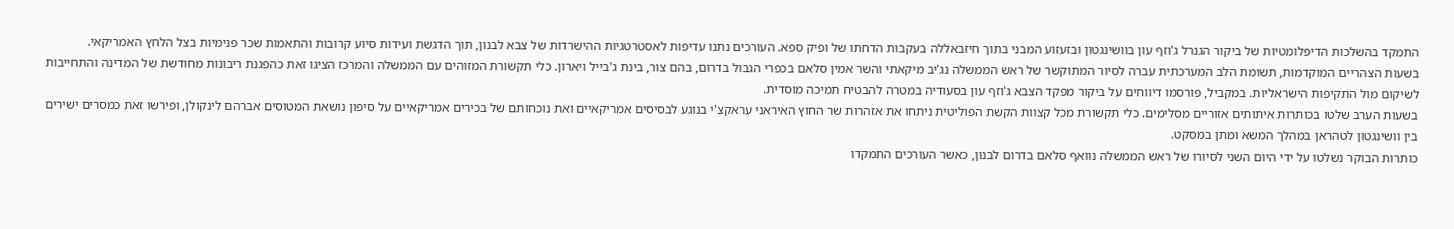התמקד בהשלכות הדיפלומטיות של ביקור הגנרל ג'וזף עון בוושינגטון ובזעזוע המבני בתוך חיזבאללה בעקבות הדחתו של ופיק ספא. העורכים נתנו עדיפות לאסטרטגיות ההישרדות של צבא לבנון, תוך הדגשת ועידות סיוע קרובות והתאמות שכר פנימיות בצל הלחץ האמריקאי.
בשעות הצהריים המוקדמות, תשומת הלב המערכתית עברה לסיור המתוקשר של ראש הממשלה נג'יב מיקאתי והשר אמין סלאם בכפרי הגבול בדרום, בהם צור, בינת ג'בייל ויארון. כלי תקשורת המזוהים עם הממשלה והמרכז הציגו זאת כהפגנת ריבונות מחודשת של המדינה והתחייבות לשיקום מול התקיפות הישראליות. במקביל, פורסמו דיווחים על ביקור מפקד הצבא ג'וזף עון בסעודיה במטרה להבטיח תמיכה מוסדית.
בשעות הערב שלטו בכותרות איתותים אזוריים מסלימים. כלי תקשורת מכל קצוות הקשת הפוליטית ניתחו את אזהרות שר החוץ האיראני עראקצ'י בנוגע לבסיסים אמריקאיים ואת נוכחותם של בכירים אמריקאיים על סיפון נושאת המטוסים אברהם לינקולן, ופירשו זאת כמסרים ישירים בין וושינגטון לטהראן במהלך המשא ומתן במסקט.
כותרות הבוקר נשלטו על ידי היום השני לסיורו של ראש הממשלה נוואף סלאם בדרום לבנון, כאשר העורכים התמקדו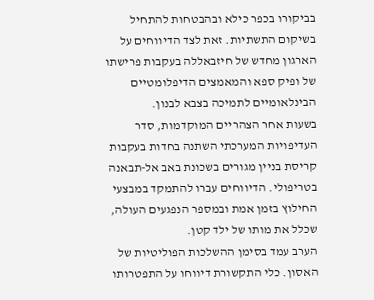בביקורו בכפר כילא ובהבטחות להתחיל בשיקום התשתיות. זאת לצד הדיווחים על הארגון מחדש של חיזבאללה בעקבות פרישתו של ופיק ספא והמאמצים הדיפלומטיים הבינלאומיים לתמיכה בצבא לבנון.
בשעות אחר הצהריים המוקדמות, סדר העדיפויות המערכתי השתנה בחדות בעקבות קריסת בניין מגורים בשכונת באב אל-תבאנה בטריפולי. הדיווחים עברו להתמקד במבצעי החילוץ בזמן אמת ובמספר הנפגעים העולה, שכלל את מותו של ילד קטן.
הערב עמד בסימן ההשלכות הפוליטיות של האסון. כלי התקשורת דיווחו על התפטרותו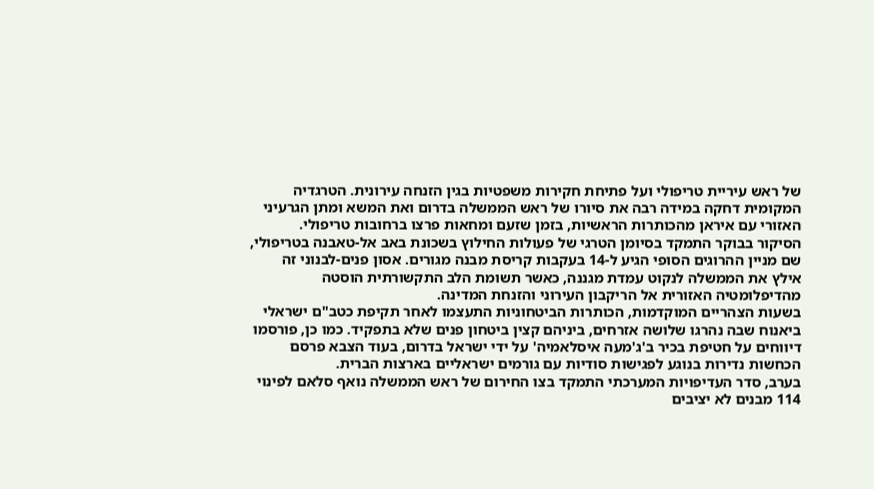של ראש עיריית טריפולי ועל פתיחת חקירות משפטיות בגין הזנחה עירונית. הטרגדיה המקומית דחקה במידה רבה את סיורו של ראש הממשלה בדרום ואת המשא ומתן הגרעיני האזורי עם איראן מהכותרות הראשיות, בזמן שזעם ומחאות פרצו ברחובות טריפולי.
הסיקור בבוקר התמקד בסיומן הטרגי של פעולות החילוץ בשכונת באב אל-טאבנה בטריפולי, שם מניין ההרוגים הסופי הגיע ל-14 בעקבות קריסת מבנה מגורים. אסון פנים-לבנוני זה אילץ את הממשלה לנקוט עמדת מגננה, כאשר תשומת הלב התקשורתית הוסטה מהדיפלומטיה האזורית אל הריקבון העירוני והזנחת המדינה.
בשעות הצהריים המוקדמות, הכותרות הביטחוניות התעצמו לאחר תקיפת כטב"ם ישראלי ביאנוח שבה נהרגו שלושה אזרחים, ביניהם קצין ביטחון פנים שלא בתפקיד. כמו כן, פורסמו דיווחים על חטיפת בכיר ב'ג'מעה איסלאמיה' על ידי ישראל בדרום, בעוד הצבא פרסם הכחשות נדירות בנוגע לפגישות סודיות עם גורמים ישראליים בארצות הברית.
בערב, סדר העדיפויות המערכתי התמקד בצו החירום של ראש הממשלה נואף סלאם לפינוי 114 מבנים לא יציבים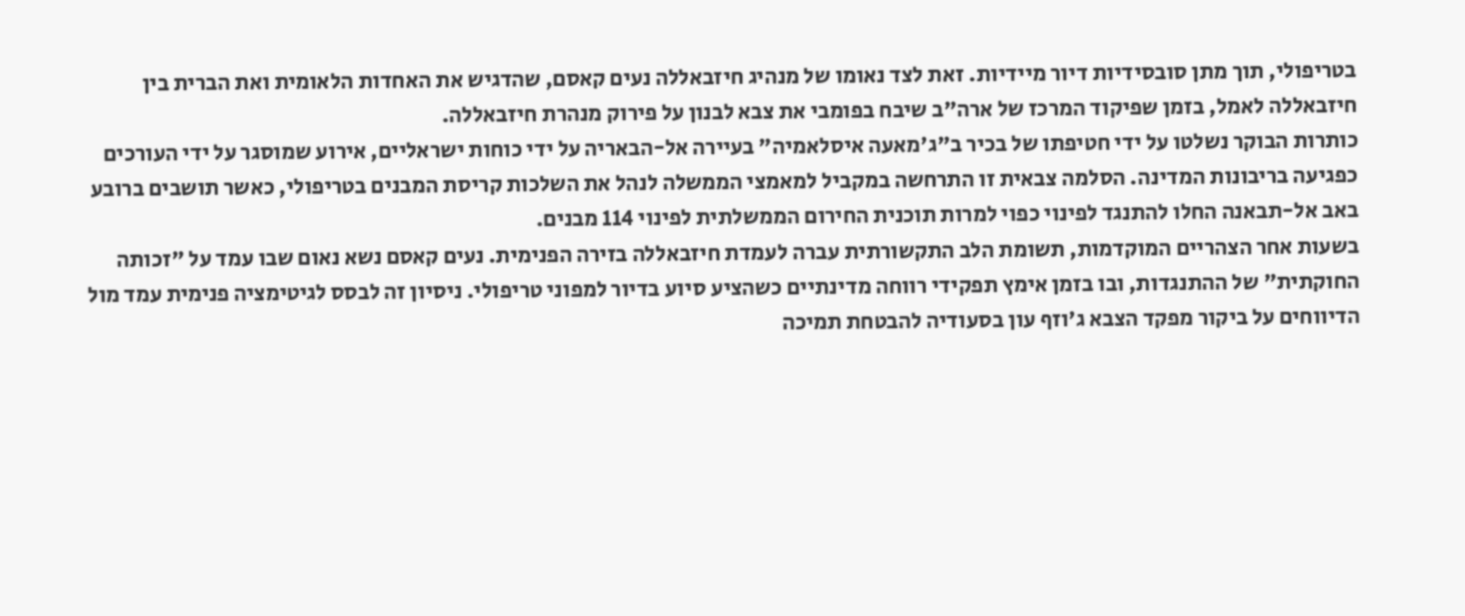בטריפולי, תוך מתן סובסידיות דיור מיידיות. זאת לצד נאומו של מנהיג חיזבאללה נעים קאסם, שהדגיש את האחדות הלאומית ואת הברית בין חיזבאללה לאמל, בזמן שפיקוד המרכז של ארה"ב שיבח בפומבי את צבא לבנון על פירוק מנהרת חיזבאללה.
כותרות הבוקר נשלטו על ידי חטיפתו של בכיר ב"ג'מאעה איסלאמיה" בעיירה אל-הבאריה על ידי כוחות ישראליים, אירוע שמוסגר על ידי העורכים כפגיעה בריבונות המדינה. הסלמה צבאית זו התרחשה במקביל למאמצי הממשלה לנהל את השלכות קריסת המבנים בטריפולי, כאשר תושבים ברובע באב אל-תבאנה החלו להתנגד לפינוי כפוי למרות תוכנית החירום הממשלתית לפינוי 114 מבנים.
בשעות אחר הצהריים המוקדמות, תשומת הלב התקשורתית עברה לעמדת חיזבאללה בזירה הפנימית. נעים קאסם נשא נאום שבו עמד על "זכותה החוקתית" של ההתנגדות, ובו בזמן אימץ תפקידי רווחה מדינתיים כשהציע סיוע בדיור למפוני טריפולי. ניסיון זה לבסס לגיטימציה פנימית עמד מול הדיווחים על ביקור מפקד הצבא ג'וזף עון בסעודיה להבטחת תמיכה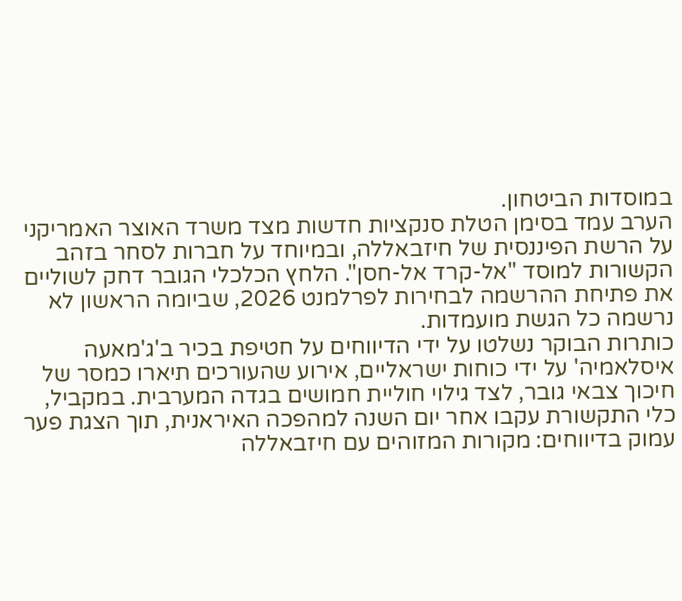במוסדות הביטחון.
הערב עמד בסימן הטלת סנקציות חדשות מצד משרד האוצר האמריקני על הרשת הפיננסית של חיזבאללה, ובמיוחד על חברות לסחר בזהב הקשורות למוסד "אל-קרד אל-חסן". הלחץ הכלכלי הגובר דחק לשוליים את פתיחת ההרשמה לבחירות לפרלמנט 2026, שביומה הראשון לא נרשמה כל הגשת מועמדות.
כותרות הבוקר נשלטו על ידי הדיווחים על חטיפת בכיר ב'ג'מאעה איסלאמיה' על ידי כוחות ישראליים, אירוע שהעורכים תיארו כמסר של חיכוך צבאי גובר, לצד גילוי חוליית חמושים בגדה המערבית. במקביל, כלי התקשורת עקבו אחר יום השנה למהפכה האיראנית, תוך הצגת פער עמוק בדיווחים: מקורות המזוהים עם חיזבאללה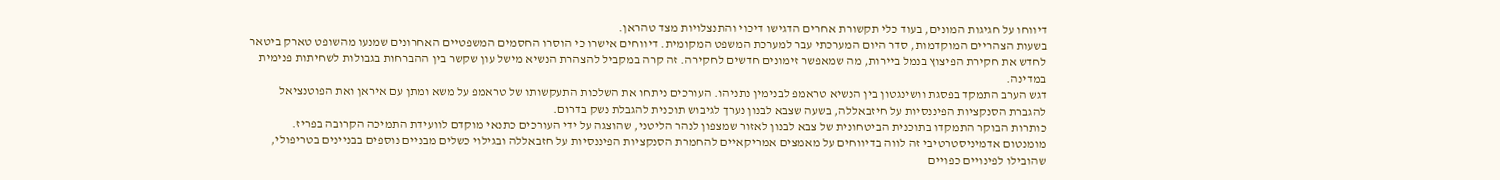דיווחו על חגיגות המונים, בעוד כלי תקשורת אחרים הדגישו דיכוי והתנצלויות מצד טהראן.
בשעות הצהריים המוקדמות, סדר היום המערכתי עבר למערכת המשפט המקומית. דיווחים אישרו כי הוסרו החסמים המשפטיים האחרונים שמנעו מהשופט טארק ביטאר לחדש את חקירת הפיצוץ בנמל ביירות, מה שמאפשר זימונים חדשים לחקירה. זה קרה במקביל להצהרת הנשיא מישל עון שקשר בין ההברחות בגבולות לשחיתות פנימית במדינה.
דגש הערב התמקד בפסגת וושינגטון בין הנשיא טראמפ לבנימין נתניהו. העורכים ניתחו את השלכות התעקשותו של טראמפ על משא ומתן עם איראן ואת הפוטנציאל להגברת הסנקציות הפיננסיות על חיזבאללה, בשעה שצבא לבנון נערך לגיבוש תוכנית להגבלת נשק בדרום.
כותרות הבוקר התמקדו בתוכנית הביטחונית של צבא לבנון לאזור שמצפון לנהר הליטני, שהוצגה על ידי העורכים כתנאי מוקדם לוועידת התמיכה הקרובה בפריז. מומנטום אדמיניסטרטיבי זה לווה בדיווחים על מאמצים אמריקאיים להחמרת הסנקציות הפיננסיות על חזבאללה ובגילוי כשלים מבניים נוספים בבניינים בטריפולי, שהובילו לפינויים כפויים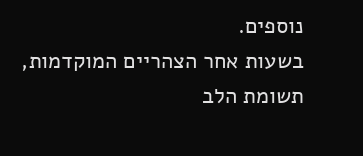נוספים.
בשעות אחר הצהריים המוקדמות, תשומת הלב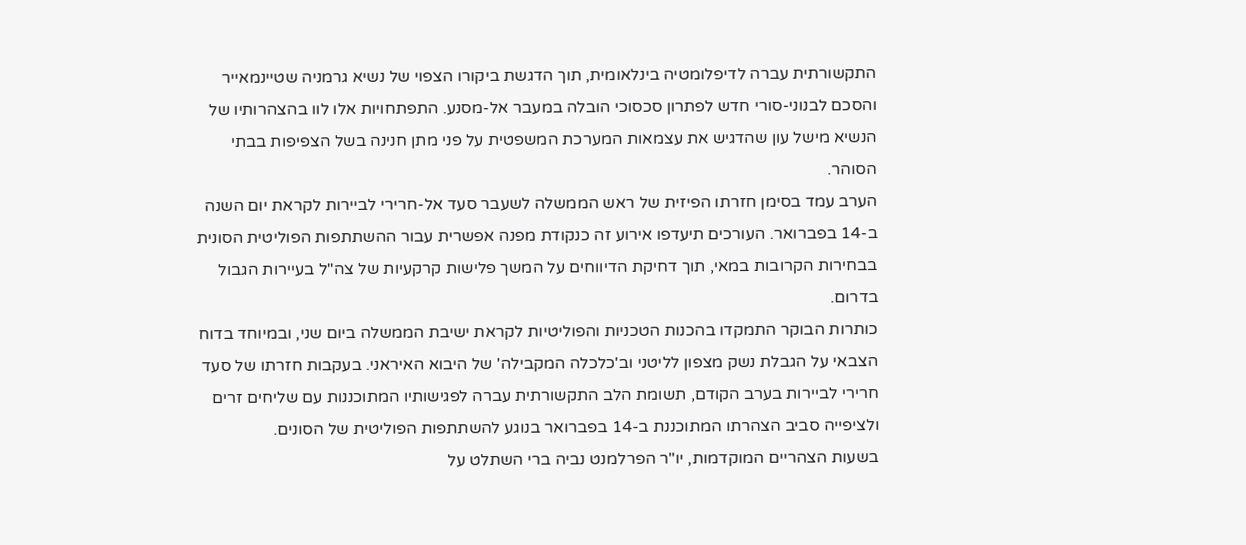התקשורתית עברה לדיפלומטיה בינלאומית, תוך הדגשת ביקורו הצפוי של נשיא גרמניה שטיינמאייר והסכם לבנוני-סורי חדש לפתרון סכסוכי הובלה במעבר אל-מסנע. התפתחויות אלו לוו בהצהרותיו של הנשיא מישל עון שהדגיש את עצמאות המערכת המשפטית על פני מתן חנינה בשל הצפיפות בבתי הסוהר.
הערב עמד בסימן חזרתו הפיזית של ראש הממשלה לשעבר סעד אל-חרירי לביירות לקראת יום השנה ב-14 בפברואר. העורכים תיעדפו אירוע זה כנקודת מפנה אפשרית עבור ההשתתפות הפוליטית הסונית בבחירות הקרובות במאי, תוך דחיקת הדיווחים על המשך פלישות קרקעיות של צה"ל בעיירות הגבול בדרום.
כותרות הבוקר התמקדו בהכנות הטכניות והפוליטיות לקראת ישיבת הממשלה ביום שני, ובמיוחד בדוח הצבאי על הגבלת נשק מצפון לליטני וב'כלכלה המקבילה' של היבוא האיראני. בעקבות חזרתו של סעד חרירי לביירות בערב הקודם, תשומת הלב התקשורתית עברה לפגישותיו המתוכננות עם שליחים זרים ולציפייה סביב הצהרתו המתוכננת ב-14 בפברואר בנוגע להשתתפות הפוליטית של הסונים.
בשעות הצהריים המוקדמות, יו"ר הפרלמנט נביה ברי השתלט על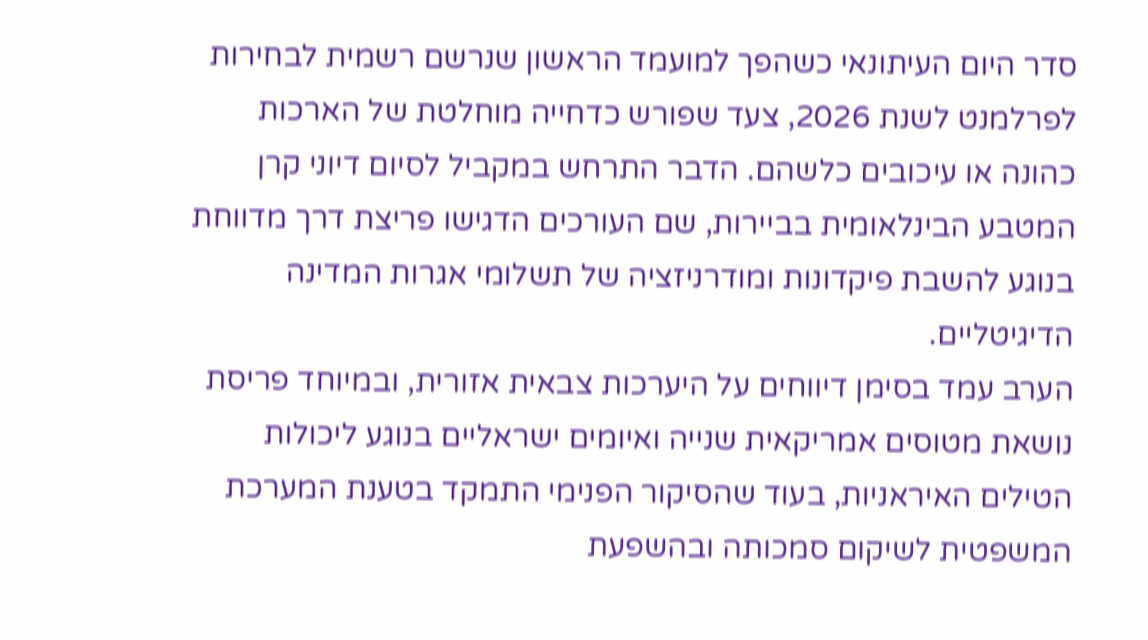סדר היום העיתונאי כשהפך למועמד הראשון שנרשם רשמית לבחירות לפרלמנט לשנת 2026, צעד שפורש כדחייה מוחלטת של הארכות כהונה או עיכובים כלשהם. הדבר התרחש במקביל לסיום דיוני קרן המטבע הבינלאומית בביירות, שם העורכים הדגישו פריצת דרך מדווחת בנוגע להשבת פיקדונות ומודרניזציה של תשלומי אגרות המדינה הדיגיטליים.
הערב עמד בסימן דיווחים על היערכות צבאית אזורית, ובמיוחד פריסת נושאת מטוסים אמריקאית שנייה ואיומים ישראליים בנוגע ליכולות הטילים האיראניות, בעוד שהסיקור הפנימי התמקד בטענת המערכת המשפטית לשיקום סמכותה ובהשפעת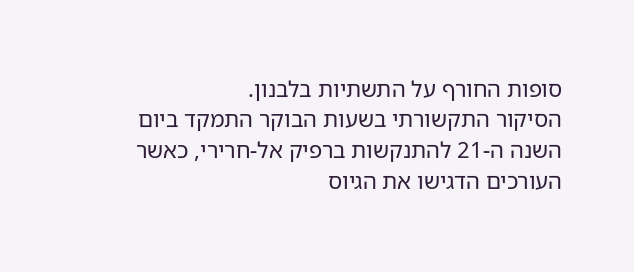סופות החורף על התשתיות בלבנון.
הסיקור התקשורתי בשעות הבוקר התמקד ביום השנה ה-21 להתנקשות ברפיק אל-חרירי, כאשר העורכים הדגישו את הגיוס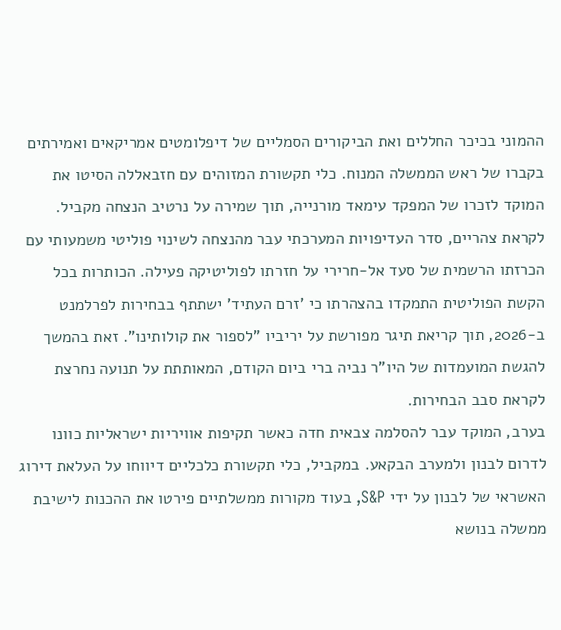ההמוני בכיכר החללים ואת הביקורים הסמליים של דיפלומטים אמריקאים ואמירתים בקברו של ראש הממשלה המנוח. כלי תקשורת המזוהים עם חזבאללה הסיטו את המוקד לזכרו של המפקד עימאד מורנייה, תוך שמירה על נרטיב הנצחה מקביל.
לקראת צהריים, סדר העדיפויות המערכתי עבר מהנצחה לשינוי פוליטי משמעותי עם הכרזתו הרשמית של סעד אל-חרירי על חזרתו לפוליטיקה פעילה. הכותרות בכל הקשת הפוליטית התמקדו בהצהרתו כי 'זרם העתיד' ישתתף בבחירות לפרלמנט ב-2026, תוך קריאת תיגר מפורשת על יריביו "לספור את קולותינו". זאת בהמשך להגשת המועמדות של היו"ר נביה ברי ביום הקודם, המאותתת על תנועה נחרצת לקראת סבב הבחירות.
בערב, המוקד עבר להסלמה צבאית חדה כאשר תקיפות אוויריות ישראליות כוונו לדרום לבנון ולמערב הבקאע. במקביל, כלי תקשורת כלכליים דיווחו על העלאת דירוג האשראי של לבנון על ידי S&P, בעוד מקורות ממשלתיים פירטו את ההכנות לישיבת ממשלה בנושא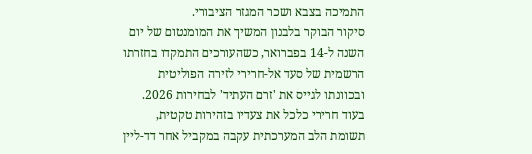התמיכה בצבא ושכר המגזר הציבורי.
סיקור הבוקר בלבנון המשיך את המומנטום של יום השנה ל-14 בפברואר, כשהעורכים התמקדו בחזרתו הרשמית של סעד אל-חרירי לזירה הפוליטית ובכוונתו לגייס את 'זרם העתיד' לבחירות 2026. בעוד חרירי כלכל את צעדיו בזהירות טקטית, תשומת הלב המערכתית עקבה במקביל אחר דד-ליין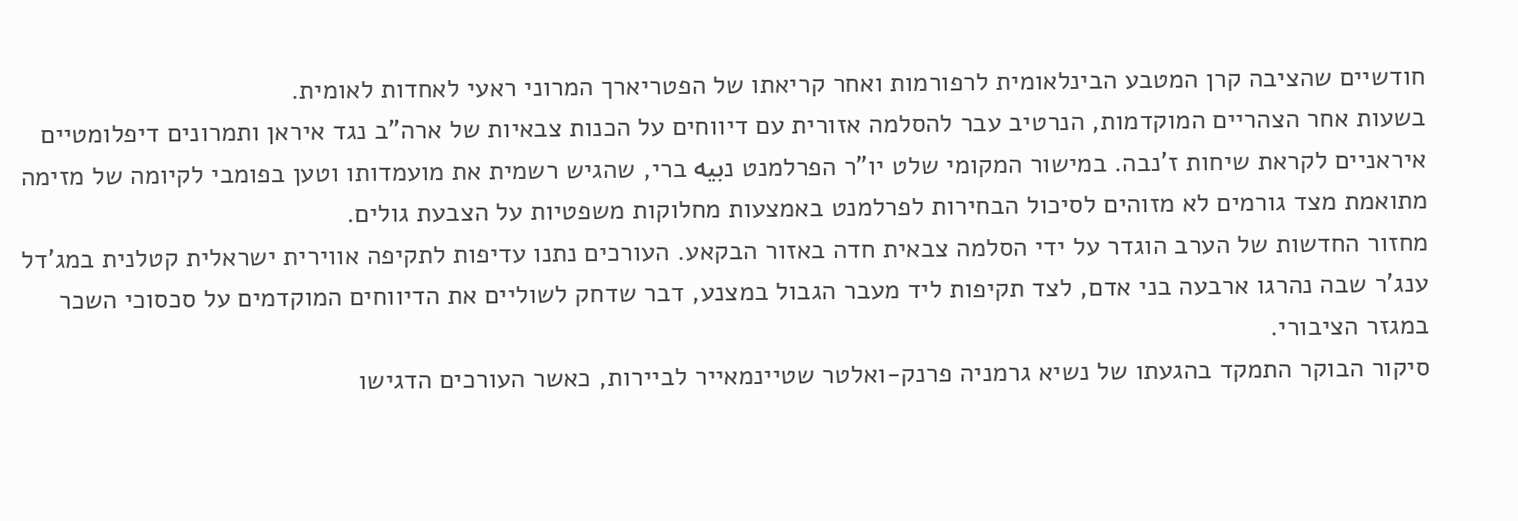חודשיים שהציבה קרן המטבע הבינלאומית לרפורמות ואחר קריאתו של הפטריארך המרוני ראעי לאחדות לאומית.
בשעות אחר הצהריים המוקדמות, הנרטיב עבר להסלמה אזורית עם דיווחים על הכנות צבאיות של ארה"ב נגד איראן ותמרונים דיפלומטיים איראניים לקראת שיחות ז'נבה. במישור המקומי שלט יו"ר הפרלמנט נبيه ברי, שהגיש רשמית את מועמדותו וטען בפומבי לקיומה של מזימה מתואמת מצד גורמים לא מזוהים לסיכול הבחירות לפרלמנט באמצעות מחלוקות משפטיות על הצבעת גולים.
מחזור החדשות של הערב הוגדר על ידי הסלמה צבאית חדה באזור הבקאע. העורכים נתנו עדיפות לתקיפה אווירית ישראלית קטלנית במג'דל ענג'ר שבה נהרגו ארבעה בני אדם, לצד תקיפות ליד מעבר הגבול במצנע, דבר שדחק לשוליים את הדיווחים המוקדמים על סכסוכי השכר במגזר הציבורי.
סיקור הבוקר התמקד בהגעתו של נשיא גרמניה פרנק-ואלטר שטיינמאייר לביירות, כאשר העורכים הדגישו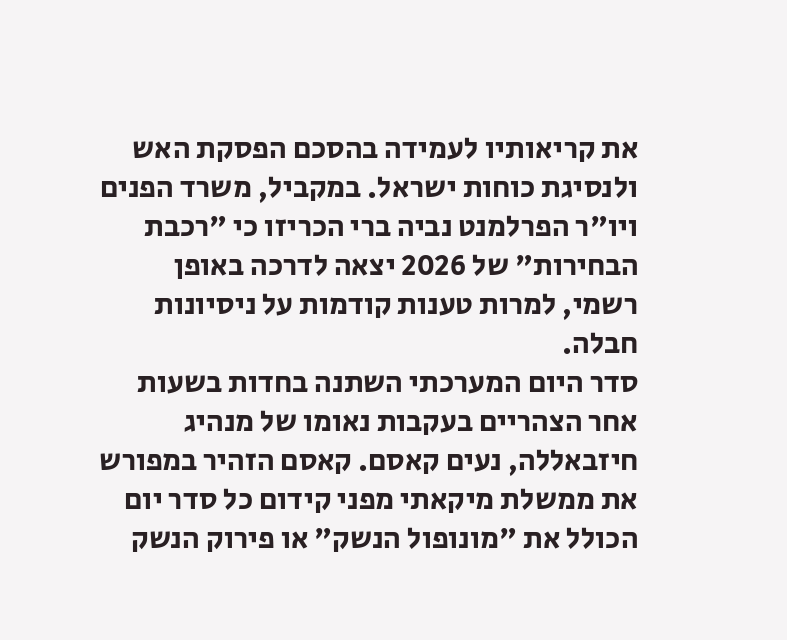את קריאותיו לעמידה בהסכם הפסקת האש ולנסיגת כוחות ישראל. במקביל, משרד הפנים ויו"ר הפרלמנט נביה ברי הכריזו כי "רכבת הבחירות" של 2026 יצאה לדרכה באופן רשמי, למרות טענות קודמות על ניסיונות חבלה.
סדר היום המערכתי השתנה בחדות בשעות אחר הצהריים בעקבות נאומו של מנהיג חיזבאללה, נעים קאסם. קאסם הזהיר במפורש את ממשלת מיקאתי מפני קידום כל סדר יום הכולל את "מונופול הנשק" או פירוק הנשק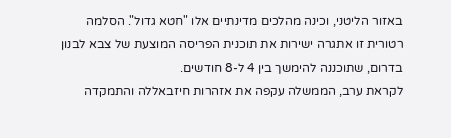באזור הליטני, וכינה מהלכים מדינתיים אלו "חטא גדול". הסלמה רטורית זו אתגרה ישירות את תוכנית הפריסה המוצעת של צבא לבנון בדרום, שתוכננה להימשך בין 4 ל-8 חודשים.
לקראת ערב, הממשלה עקפה את אזהרות חיזבאללה והתמקדה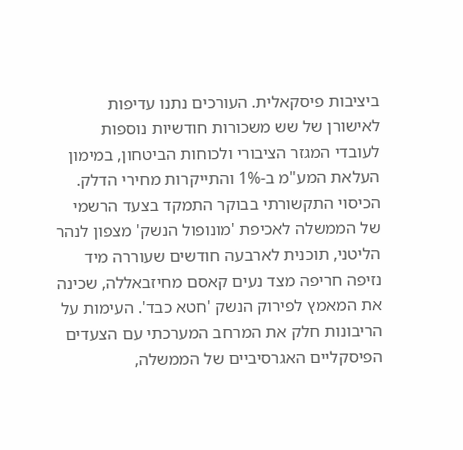ביציבות פיסקאלית. העורכים נתנו עדיפות לאישורן של שש משכורות חודשיות נוספות לעובדי המגזר הציבורי ולכוחות הביטחון, במימון העלאת המע"מ ב-1% והתייקרות מחירי הדלק.
הכיסוי התקשורתי בבוקר התמקד בצעד הרשמי של הממשלה לאכיפת 'מונופול הנשק' מצפון לנהר הליטני, תוכנית לארבעה חודשים שעוררה מיד נזיפה חריפה מצד נעים קאסם מחיזבאללה, שכינה את המאמץ לפירוק הנשק 'חטא כבד'. העימות על הריבונות חלק את המרחב המערכתי עם הצעדים הפיסקליים האגרסיביים של הממשלה,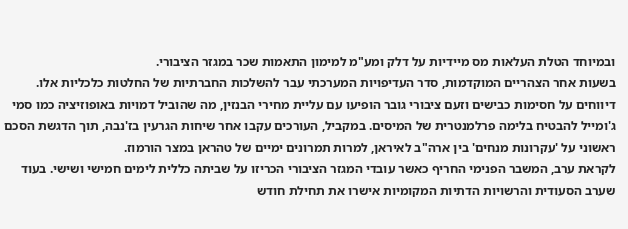ובמיוחד הטלת העלאות מס מיידיות על דלק ומע"מ למימון התאמות שכר במגזר הציבורי.
בשעות אחר הצהריים המוקדמות, סדר העדיפויות המערכתי עבר להשלכות החברתיות של החלטות כלכליות אלו. דיווחים על חסימות כבישים וזעם ציבורי גובר הופיעו עם עליית מחירי הבנזין, מה שהוביל דמויות באופוזיציה כמו סמי ג'ומייל להבטיח בלימה פרלמנטרית של המיסים. במקביל, העורכים עקבו אחר שיחות הגרעין בז'נבה, תוך הדגשת הסכם ראשוני על 'עקרונות מנחים' בין ארה"ב לאיראן, למרות תמרונים ימיים של טהראן במצר הורמוז.
לקראת ערב, המשבר הפנימי החריף כאשר עובדי המגזר הציבורי הכריזו על שביתה כללית לימים חמישי ושישי. בעוד שערב הסעודית והרשויות הדתיות המקומיות אישרו את תחילת חודש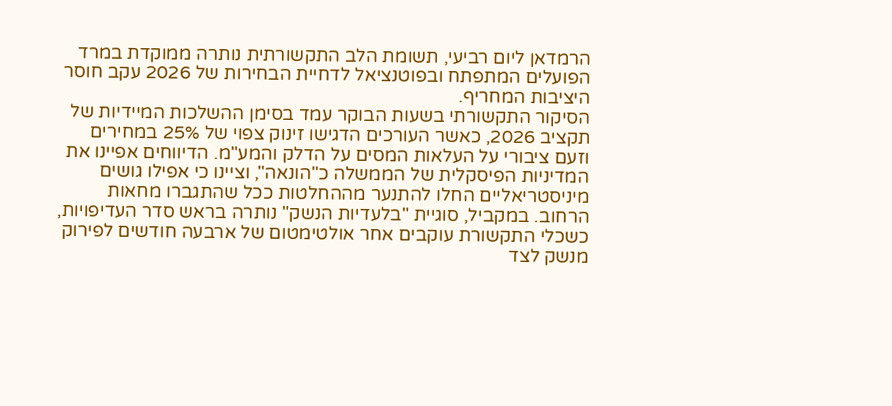הרמדאן ליום רביעי, תשומת הלב התקשורתית נותרה ממוקדת במרד הפועלים המתפתח ובפוטנציאל לדחיית הבחירות של 2026 עקב חוסר היציבות המחריף.
הסיקור התקשורתי בשעות הבוקר עמד בסימן ההשלכות המיידיות של תקציב 2026, כאשר העורכים הדגישו זינוק צפוי של 25% במחירים וזעם ציבורי על העלאות המסים על הדלק והמע"מ. הדיווחים אפיינו את המדיניות הפיסקלית של הממשלה כ"הונאה", וציינו כי אפילו גושים מיניסטריאליים החלו להתנער מההחלטות ככל שהתגברו מחאות הרחוב. במקביל, סוגיית "בלעדיות הנשק" נותרה בראש סדר העדיפויות, כשכלי התקשורת עוקבים אחר אולטימטום של ארבעה חודשים לפירוק מנשק לצד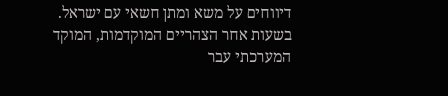דיווחים על משא ומתן חשאי עם ישראל.
בשעות אחר הצהריים המוקדמות, המוקד המערכתי עבר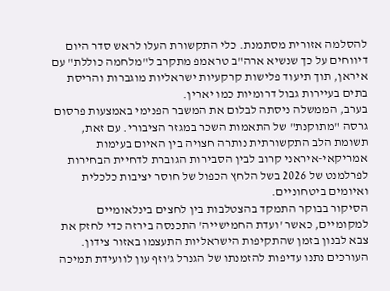להסלמה אזורית מסתמנת. כלי התקשורת העלו לראש סדר היום דיווחים על כך שנשיא ארה"ב טראמפ מתקרב ל"מלחמה כוללת" עם איראן, תוך תיעוד פלישות קרקעיות ישראליות מוגברות והריסת בתים בעיירות גבול דרומיות כמו יארין.
בערב, הממשלה ניסתה לבלום את המשבר הפנימי באמצעות פרסום גרסה "מתוקנת" של התאמות השכר במגזר הציבורי. עם זאת, תשומת הלב התקשורתית נותרה חצויה בין האיום בעימות אמריקאי-איראני קרוב לבין הסבירות הגוברת לדחיית הבחירות לפרלמנט של 2026 בשל הלחץ הכפול של חוסר יציבות כלכלית ואיומים ביטחוניים.
הסיקור בבוקר התמקד בהצטלבות בין לחצים בינלאומיים למקומיים, כאשר 'ועדת החמישייה' התכנסה בירזה כדי לחזק את צבא לבנון בזמן שהתקיפות הישראליות התעצמו באזור צידון. העורכים נתנו עדיפות להזמנתו של הגנרל ג'וזף עון לוועידת תמיכה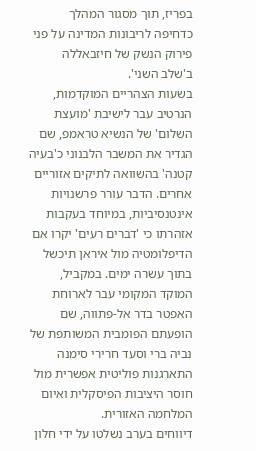בפריז, תוך מסגור המהלך כדחיפה לריבונות המדינה על פני פירוק הנשק של חיזבאללה ב'שלב השני'.
בשעות הצהריים המוקדמות, הנרטיב עבר לישיבת 'מועצת השלום' של הנשיא טראמפ, שם הגדיר את המשבר הלבנוני כ'בעיה קטנה' בהשוואה לתיקים אזוריים אחרים. הדבר עורר פרשנויות אינטנסיביות, במיוחד בעקבות אזהרתו כי 'דברים רעים' יקרו אם הדיפלומטיה מול איראן תיכשל בתוך עשרה ימים. במקביל, המוקד המקומי עבר לארוחת האפטר בדר אל-פתווה, שם הופעתם הפומבית המשותפת של נביה ברי וסעד חרירי סימנה התארגנות פוליטית אפשרית מול חוסר היציבות הפיסקלית ואיום המלחמה האזורית.
דיווחים בערב נשלטו על ידי חלון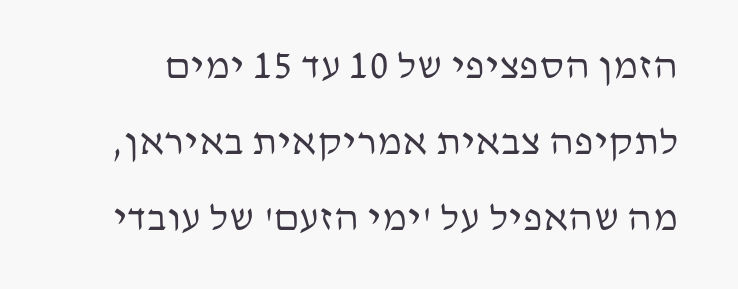הזמן הספציפי של 10 עד 15 ימים לתקיפה צבאית אמריקאית באיראן, מה שהאפיל על 'ימי הזעם' של עובדי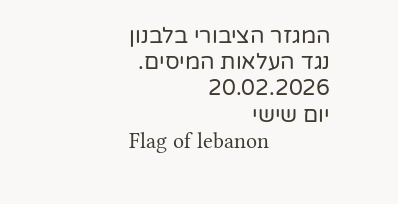המגזר הציבורי בלבנון נגד העלאות המיסים.
20.02.2026
יום שישי
Flag of lebanon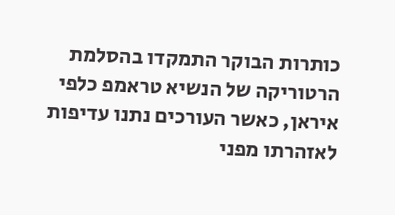כותרות הבוקר התמקדו בהסלמת הרטוריקה של הנשיא טראמפ כלפי איראן, כאשר העורכים נתנו עדיפות לאזהרתו מפני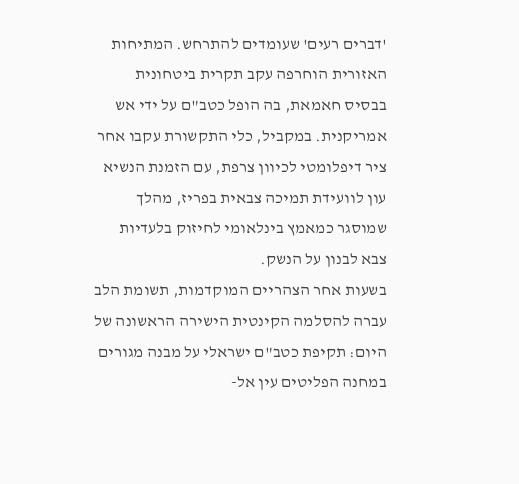'דברים רעים' שעומדים להתרחש. המתיחות האזורית הוחרפה עקב תקרית ביטחונית בבסיס חאמאת, בה הופל כטב"ם על ידי אש אמריקנית. במקביל, כלי התקשורת עקבו אחר ציר דיפלומטי לכיוון צרפת, עם הזמנת הנשיא עון לוועידת תמיכה צבאית בפריז, מהלך שמוסגר כמאמץ בינלאומי לחיזוק בלעדיות צבא לבנון על הנשק.
בשעות אחר הצהריים המוקדמות, תשומת הלב עברה להסלמה הקינטית הישירה הראשונה של היום: תקיפת כטב"ם ישראלי על מבנה מגורים במחנה הפליטים עין אל-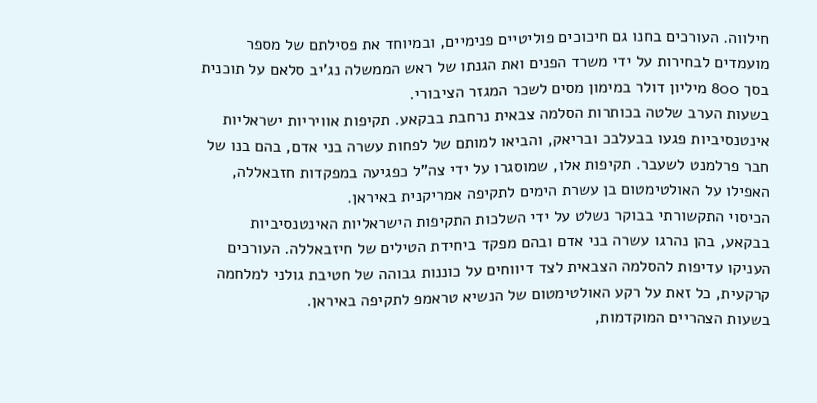חילווה. העורכים בחנו גם חיכוכים פוליטיים פנימיים, ובמיוחד את פסילתם של מספר מועמדים לבחירות על ידי משרד הפנים ואת הגנתו של ראש הממשלה נג'יב סלאם על תוכנית בסך 800 מיליון דולר במימון מסים לשכר המגזר הציבורי.
בשעות הערב שלטה בכותרות הסלמה צבאית נרחבת בבקאע. תקיפות אוויריות ישראליות אינטנסיביות פגעו בבעלבכ ובריאק, והביאו למותם של לפחות עשרה בני אדם, בהם בנו של חבר פרלמנט לשעבר. תקיפות אלו, שמוסגרו על ידי צה"ל כפגיעה במפקדות חזבאללה, האפילו על האולטימטום בן עשרת הימים לתקיפה אמריקנית באיראן.
הכיסוי התקשורתי בבוקר נשלט על ידי השלכות התקיפות הישראליות האינטנסיביות בבקאע, בהן נהרגו עשרה בני אדם ובהם מפקד ביחידת הטילים של חיזבאללה. העורכים העניקו עדיפות להסלמה הצבאית לצד דיווחים על כוננות גבוהה של חטיבת גולני למלחמה קרקעית, כל זאת על רקע האולטימטום של הנשיא טראמפ לתקיפה באיראן.
בשעות הצהריים המוקדמות,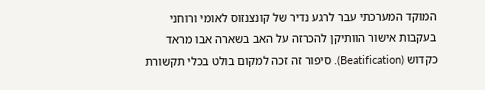המוקד המערכתי עבר לרגע נדיר של קונצנזוס לאומי ורוחני בעקבות אישור הוותיקן להכרזה על האב בשארה אבו מראד כקדוש (Beatification). סיפור זה זכה למקום בולט בכלי תקשורת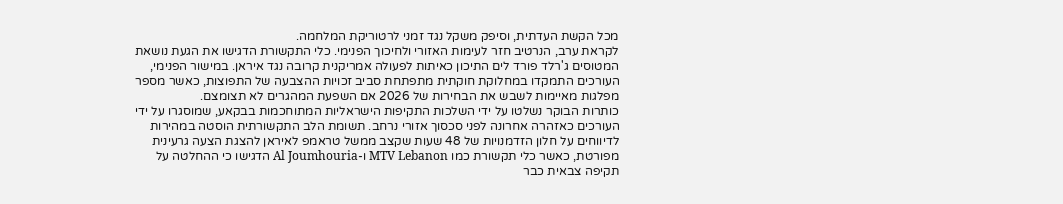מכל הקשת העדתית, וסיפק משקל נגד זמני לרטוריקת המלחמה.
לקראת ערב, הנרטיב חזר לעימות האזורי ולחיכוך הפנימי. כלי התקשורת הדגישו את הגעת נושאת המטוסים ג'רלד פורד לים התיכון כאיתות לפעולה אמריקנית קרובה נגד איראן. במישור הפנימי, העורכים התמקדו במחלוקת חוקתית מתפתחת סביב זכויות ההצבעה של התפוצות, כאשר מספר מפלגות מאיימות לשבש את הבחירות של 2026 אם השפעת המהגרים לא תצומצם.
כותרות הבוקר נשלטו על ידי השלכות התקיפות הישראליות המתוחכמות בבקאע, שמוסגרו על ידי העורכים כאזהרה אחרונה לפני סכסוך אזורי נרחב. תשומת הלב התקשורתית הוסטה במהירות לדיווחים על חלון הזדמנויות של 48 שעות שקצב ממשל טראמפ לאיראן להצגת הצעה גרעינית מפורטת, כאשר כלי תקשורת כמו MTV Lebanon ו-Al Joumhouria הדגישו כי ההחלטה על תקיפה צבאית כבר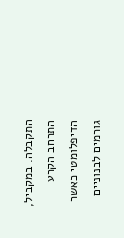התקבלה. במקביל, התרחב הקרע הדיפלומטי כאשר גורמים לבנוניים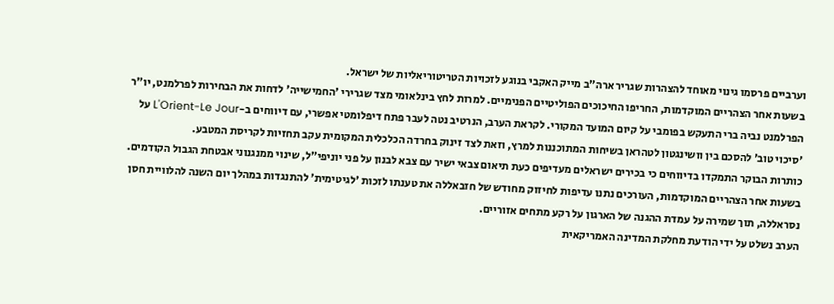וערביים פרסמו גינוי מאוחד להצהרות שגריר ארה"ב מייק האקבי בנוגע לזכויות הטריטוריאליות של ישראל.
בשעות אחר הצהריים המוקדמות, החריפו החיכוכים הפוליטיים הפנימיים. למרות לחץ בינלאומי מצד שגרירי 'החמישייה' לדחות את הבחירות לפרלמנט, יו"ר הפרלמנט נביה ברי התעקש בפומבי על קיום המועד המקורי. לקראת הערב, הנרטיב נטה לעבר פתח דיפלומטי אפשרי, עם דיווחים ב-L'Orient-Le Jour על 'סיכוי טוב' להסכם בין וושינגטון לטהראן בשיחות המתוכננות למרץ, וזאת לצד זינוק בחרדה הכלכלית המקומית עקב תחזיות לקריסת המטבע.
כותרות הבוקר התמקדו בדיווחים כי בכירים ישראלים מעדיפים כעת תיאום צבאי ישיר עם צבא לבנון על פני יוניפי"ל, שינוי ממנגנוני אבטחת הגבול הקודמים.
בשעות אחר הצהריים המוקדמות, העורכים נתנו עדיפות לחיזוק מחודש של חזבאללה את טענתו לזכות 'לגיטימית' להתנגדות במהלך יום השנה להלוויית חסן נסראללה, תוך שמירה על עמדת ההגנה של הארגון על רקע מתחים אזוריים.
הערב נשלט על ידי הודעת מחלקת המדינה האמריקאית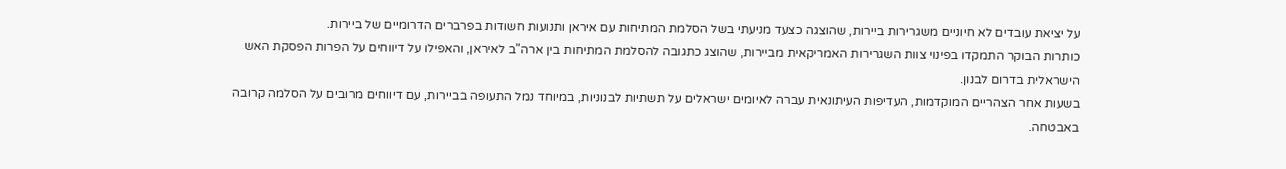על יציאת עובדים לא חיוניים משגרירות ביירות, שהוצגה כצעד מניעתי בשל הסלמת המתיחות עם איראן ותנועות חשודות בפרברים הדרומיים של ביירות.
כותרות הבוקר התמקדו בפינוי צוות השגרירות האמריקאית מביירות, שהוצג כתגובה להסלמת המתיחות בין ארה"ב לאיראן, והאפילו על דיווחים על הפרות הפסקת האש הישראלית בדרום לבנון.
בשעות אחר הצהריים המוקדמות, העדיפות העיתונאית עברה לאיומים ישראלים על תשתיות לבנוניות, במיוחד נמל התעופה בביירות, עם דיווחים מרובים על הסלמה קרובה באבטחה.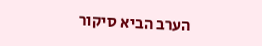הערב הביא סיקור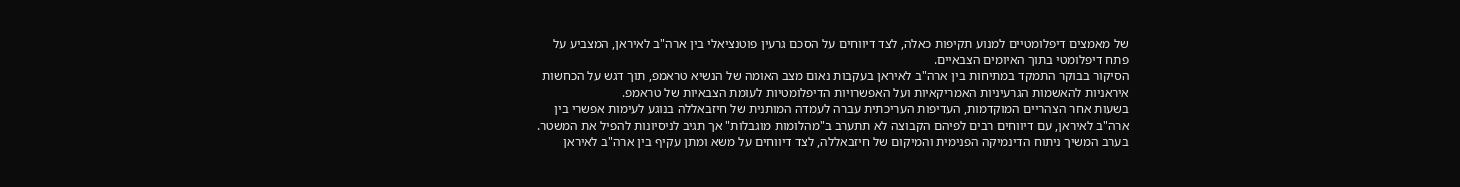של מאמצים דיפלומטיים למנוע תקיפות כאלה, לצד דיווחים על הסכם גרעין פוטנציאלי בין ארה"ב לאיראן, המצביע על פתח דיפלומטי בתוך האיומים הצבאיים.
הסיקור בבוקר התמקד במתיחות בין ארה"ב לאיראן בעקבות נאום מצב האומה של הנשיא טראמפ, תוך דגש על הכחשות איראניות להאשמות הגרעיניות האמריקאיות ועל האפשרויות הדיפלומטיות לעומת הצבאיות של טראמפ.
בשעות אחר הצהריים המוקדמות, העדיפות העריכתית עברה לעמדה המותנית של חיזבאללה בנוגע לעימות אפשרי בין ארה"ב לאיראן, עם דיווחים רבים לפיהם הקבוצה לא תתערב ב"מהלומות מוגבלות" אך תגיב לניסיונות להפיל את המשטר.
בערב המשיך ניתוח הדינמיקה הפנימית והמיקום של חיזבאללה, לצד דיווחים על משא ומתן עקיף בין ארה"ב לאיראן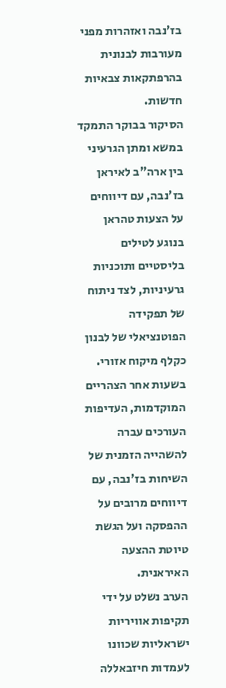בז'נבה ואזהרות מפני מעורבות לבנונית בהרפתקאות צבאיות חדשות.
הסיקור בבוקר התמקד במשא ומתן הגרעיני בין ארה"ב לאיראן בז'נבה, עם דיווחים על הצעות טהראן בנוגע לטילים בליסטיים ותוכניות גרעיניות, לצד ניתוח של תפקידה הפוטנציאלי של לבנון כקלף מיקוח אזורי.
בשעות אחר הצהריים המוקדמות, העדיפות העורכים עברה להשהייה הזמנית של השיחות בז'נבה, עם דיווחים מרובים על ההפסקה ועל הגשת טיוטת ההצעה האיראנית.
הערב נשלט על ידי תקיפות אוויריות ישראליות שכוונו לעמדות חיזבאללה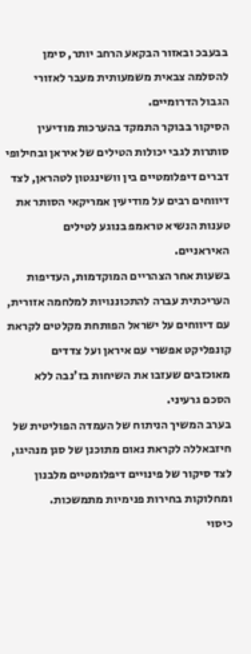בבעבכ ובאזור הבקאע הרחב יותר, סימן להסלמה צבאית משמעותית מעבר לאזורי הגבול הדרומיים.
הסיקור בבוקר התמקד בהערכות מודיעין סותרות לגבי יכולות הטילים של איראן ובחילופי דברים דיפלומטיים בין וושינגטון לטהראן, לצד דיווחים רבים על מודיעין אמריקאי הסותר את טענות הנשיא טראמפ בנוגע לטילים האיראניים.
בשעות אחר הצהריים המוקדמות, העדיפות העריכתית עברה להתכוננויות למלחמה אזורית, עם דיווחים על ישראל הפותחת מקלטים לקראת קונפליקט אפשרי עם איראן ועל צדדים מאוכזבים שעזבו את השיחות בז'נבה ללא הסכם גרעיני.
בערב המשיך הניתוח של העמדה הפוליטית של חיזבאללה לקראת נאום מתוכנן של סגן מנהיגו, לצד סיקור של פינויים דיפלומטיים מלבנון ומחלוקות בחירות פנימיות מתמשכות.
כיסוי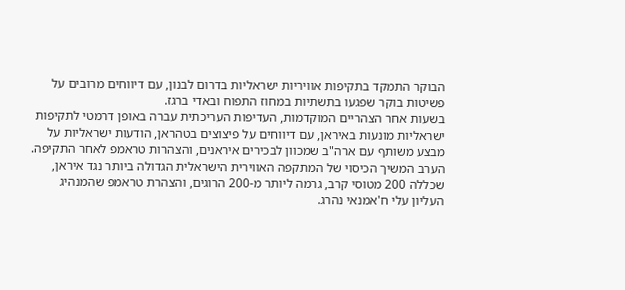הבוקר התמקד בתקיפות אוויריות ישראליות בדרום לבנון, עם דיווחים מרובים על פשיטות בוקר שפגעו בתשתיות במחוז התפוח ובאדי ברגז.
בשעות אחר הצהריים המוקדמות, העדיפות העריכתית עברה באופן דרמטי לתקיפות ישראליות מונעות באיראן, עם דיווחים על פיצוצים בטהראן, הודעות ישראליות על מבצע משותף עם ארה"ב שמכוון לבכירים איראנים, והצהרות טראמפ לאחר התקיפה.
הערב המשיך הכיסוי של המתקפה האווירית הישראלית הגדולה ביותר נגד איראן, שכללה 200 מטוסי קרב, גרמה ליותר מ-200 הרוגים, והצהרת טראמפ שהמנהיג העליון עלי ח'אמנאי נהרג.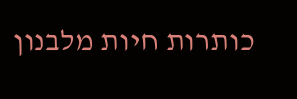כותרות חיות מלבנון